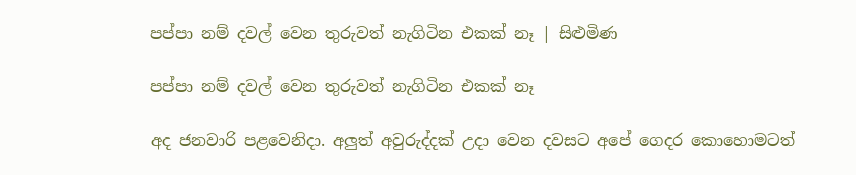පප්පා නම් දවල් වෙන තුරුවත් නැගිටින එකක් නෑ | සිළුමිණ

පප්පා නම් දවල් වෙන තුරුවත් නැගිටින එකක් නෑ

අද ජනවාරි පළවෙනිදා. අලුත් අවුරුද්දක් උදා වෙන දවසට අපේ ගෙදර කොහොමටත්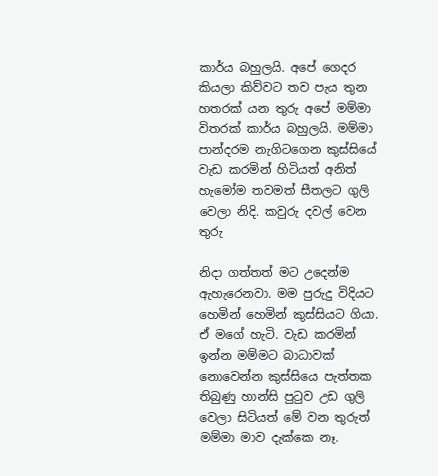කාර්ය බහුලයි. අපේ ගෙදර කියලා කිව්වට තව පැය තුන හතරක් යන තුරු අපේ මම්මා විතරක් කාර්ය බහුලයි. මම්මා පාන්දරම නැගිටගෙන කුස්සියේ වැඩ කරමින් හිටියත් අනිත් හැමෝම තවමත් සීතලට ගුලි වෙලා නිදි. කවුරු දවල් වෙන තුරු

නිදා ගත්තත් මට උදෙන්ම ඇහැරෙනවා. මම පුරුදු විදියට හෙමින් හෙමින් කුස්සියට ගියා. ඒ මගේ හැටි. වැඩ කරමින් ඉන්න මම්මට බාධාවක් නොවෙන්න කුස්සියෙ පැත්තක තිබුණු හාන්සි පුටුව උඩ ගුලි වෙලා සිටියත් මේ වන තුරුත් මම්මා මාව දැක්කෙ නෑ.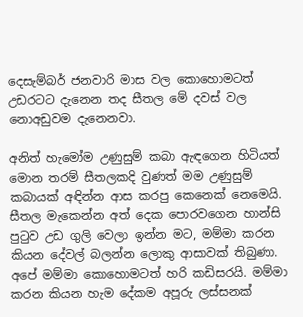දෙසැම්බර් ජනවාරි මාස වල කොහොමටත් උඩරටට දැනෙන තද සීතල මේ දවස් වල නොඅඩුවම දැනෙනවා.

අනිත් හැමෝම උණුසුම් කබා ඇඳගෙන හිටියත් මොන තරම් සීතලකදි වුණත් මම උණුසුම් කබායක් අඳින්න ආස කරපු කෙනෙක් නෙමෙයි. සීතල මැකෙන්න අත් දෙක පොරවගෙන හාන්සි පුටුව උඩ ගුලි වෙලා ඉන්න මට, මම්මා කරන කියන දේවල් බලන්න ලොකු ආසාවක් තිබුණා. අපේ මම්මා කොහොමටත් හරි කඩිසරයි. මම්මා කරන කියන හැම දේකම අපූරු ලස්සනක්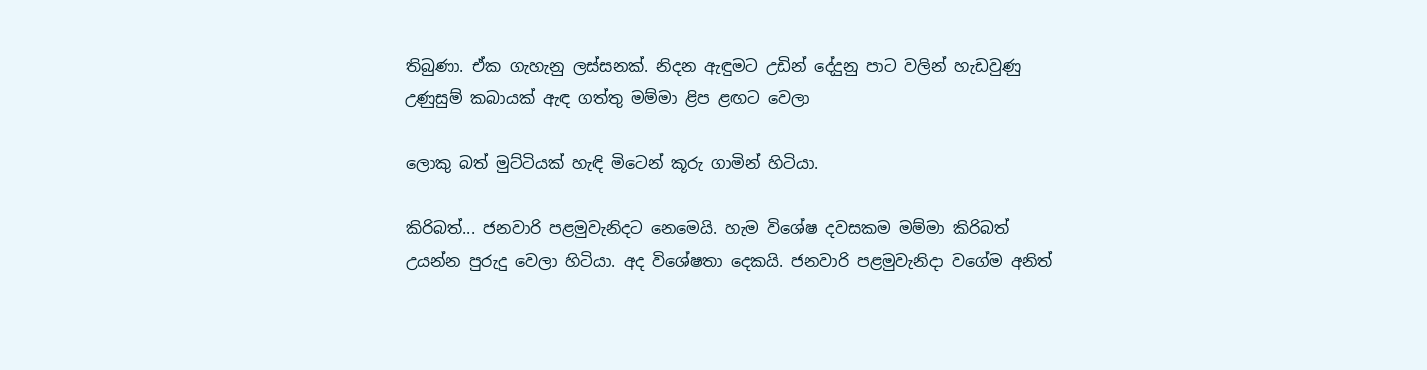තිබුණා. ඒක ගැහැනු ලස්සනක්. නිදන ඇඳුමට උඩින් දේදුනු පාට වලින් හැඩවුණු උණුසුම් කබායක් ඇඳ ගත්තු මම්මා ළිප ළඟට වෙලා

ලොකු බත් මුට්ටියක් හැඳි මිටෙන් කූරු ගාමින් හිටියා.

කිරිබත්... ජනවාරි පළමුවැනිදට නෙමෙයි. හැම විශේෂ දවසකම මම්මා කිරිබත් උයන්න පුරුදු වෙලා හිටියා. අද විශේෂතා දෙකයි. ජනවාරි පළමුවැනිදා වගේම අනිත්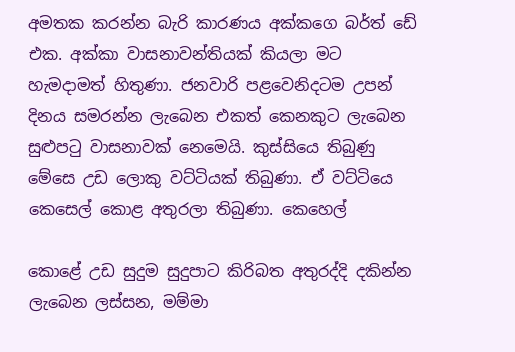අමතක කරන්න බැරි කාරණය අක්කගෙ බර්ත් ඩේ එක. අක්කා වාසනාවන්තියක් කියලා මට හැමදාමත් හිතුණා. ජනවාරි පළවෙනිදටම උපන් දිනය සමරන්න ලැබෙන එකත් කෙනකුට ලැබෙන සුළුපටු වාසනාවක් නෙමෙයි. කුස්සියෙ තිබුණු මේසෙ උඩ ලොකු වට්ටියක් තිබුණා. ඒ වට්ටියෙ කෙසෙල් කොළ අතුරලා තිබුණා. කෙහෙල්

කොළේ උඩ සුදුම සුදුපාට කිරිබත අතුරද්දි දකින්න ලැබෙන ලස්සන, මම්මා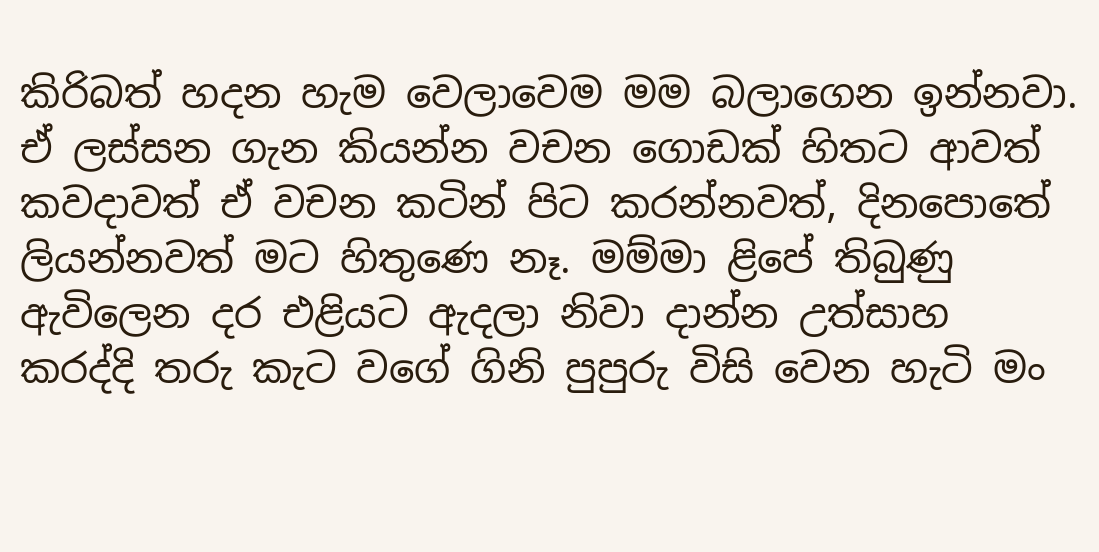කිරිබත් හදන හැම වෙලාවෙම මම බලාගෙන ඉන්නවා. ඒ ලස්සන ගැන කියන්න වචන ගොඩක් හිතට ආවත් කවදාවත් ඒ වචන කටින් පිට කරන්නවත්, දිනපොතේ ලියන්නවත් මට හිතුණෙ නෑ. මම්මා ළිපේ තිබුණු ඇවිලෙන දර එළියට ඇදලා නිවා දාන්න උත්සාහ කරද්දි තරු කැට වගේ ගිනි පුපුරු විසි වෙන හැටි මං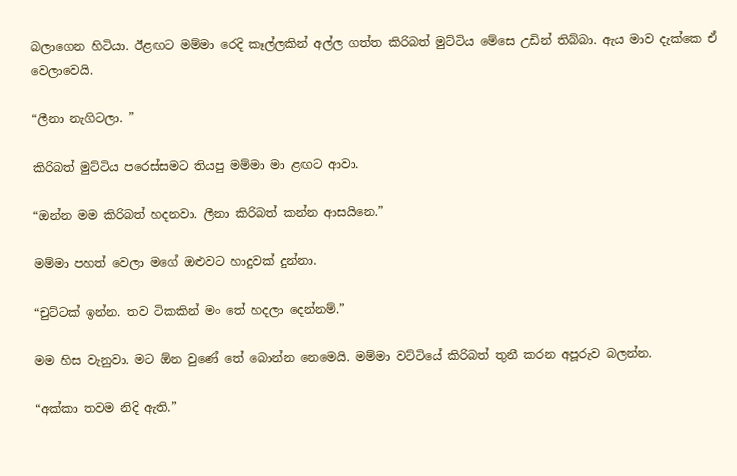බලාගෙන හිටියා. ඊළඟට මම්මා රෙදි කෑල්ලකින් අල්ල ගත්ත කිරිබත් මුට්ටිය මේසෙ උඩින් තිබ්බා. ඇය මාව දැක්කෙ ඒ වෙලාවෙයි.

“ලීනා නැගිටලා. ”

කිරිබත් මුට්ටිය පරෙස්සමට තියපු මම්මා මා ළඟට ආවා.

“ඔන්න මම කිරිබත් හදනවා. ලීනා කිරිබත් කන්න ආසයිනෙ.”

මම්මා පහත් වෙලා මගේ ඔළුවට හාදුවක් දුන්නා.

“චුට්ටක් ඉන්න. තව ටිකකින් මං තේ හදලා දෙන්නම්.”

මම හිස වැනුවා. මට ඕන වුණේ තේ බොන්න නෙමෙයි. මම්මා වට්ටියේ කිරිබත් තුනී කරන අපූරුව බලන්න.

“අක්කා තවම නිදි ඇති.”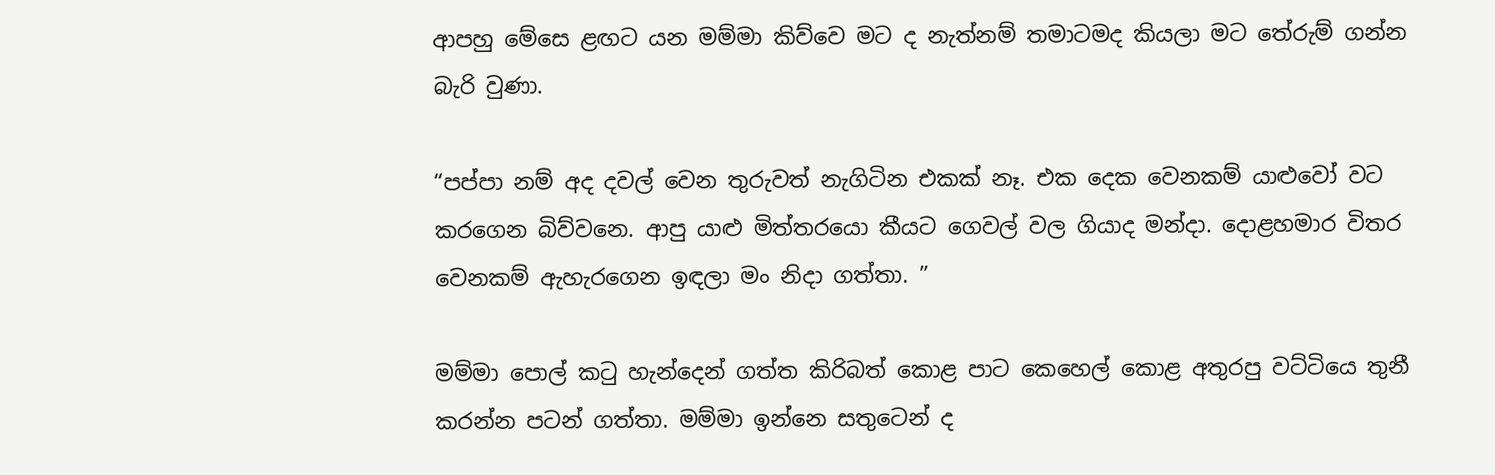ආපහු මේසෙ ළඟට යන මම්මා කිව්වෙ මට ද නැත්නම් තමාටමද කියලා මට තේරුම් ගන්න බැරි වුණා.

“පප්පා නම් අද දවල් වෙන තුරුවත් නැගිටින එකක් නෑ. එක දෙක වෙනකම් යාළුවෝ වට කරගෙන බිව්වනෙ. ආපු යාළු මිත්තරයො කීයට ගෙවල් වල ගියාද මන්දා. දොළහමාර විතර වෙනකම් ඇහැරගෙන ඉඳලා මං නිදා ගත්තා. ”

මම්මා පොල් කටු හැන්දෙන් ගත්ත කිරිබත් කොළ පාට කෙහෙල් කොළ අතුරපු වට්ටියෙ තුනී කරන්න පටන් ගත්තා. මම්මා ඉන්නෙ සතුටෙන් ද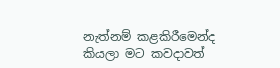නැත්නම් කළකිරීමෙන්ද කියලා මට කවදාවත්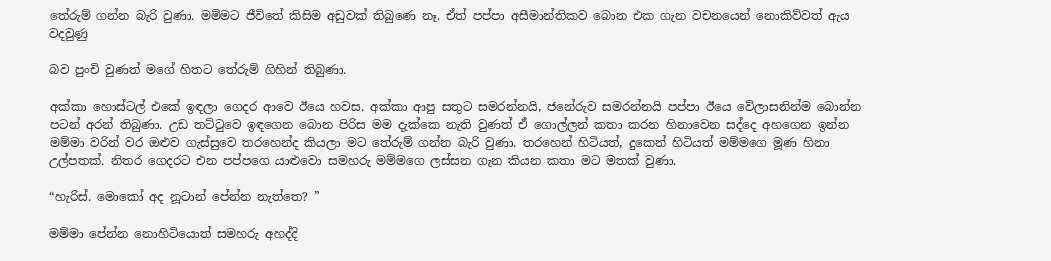තේරුම් ගන්න බැරි වුණා. මම්මට ජීවිතේ කිසිම අඩුවක් තිබුණෙ නෑ. ඒත් පප්පා අසීමාන්තිකව බොන එක ගැන වචනයෙන් නොකිව්වත් ඇය වදවුණු

බව පුංචි වුණත් මගේ හිතට තේරුම් ගිහින් තිබුණා.

අක්කා හොස්ටල් එකේ ඉඳලා ගෙදර ආවෙ ඊයෙ හවස. අක්කා ආපු සතුට සමරන්නයි, ජනේරුව සමරන්නයි පප්පා ඊයෙ වේලාසනින්ම බොන්න පටන් අරන් තිබුණා. උඩ තට්ටුවෙ ඉඳගෙන බොන පිරිස මම දැක්කෙ නැති වුණත් ඒ ගොල්ලන් කතා කරන හිනාවෙන සද්දෙ අහගෙන ඉන්න මම්මා වරින් වර ඔළුව ගැස්සුවෙ තරහෙන්ද කියලා මට තේරුම් ගන්න බැරි වුණා. තරහෙන් හිටියත්, දුකෙන් හිටියත් මම්මගෙ මූණ හිනා උල්පතක්. නිතර ගෙදරට එන පප්පගෙ යාළුවො සමහරු මම්මගෙ ලස්සන ගැන කියන කතා මට මතක් වුණා.

“හැරිස්. මොකෝ අද නූටාන් පේන්න නැත්තෙ? ”

මම්මා පේන්න නොහිටියොත් සමහරු අහද්දි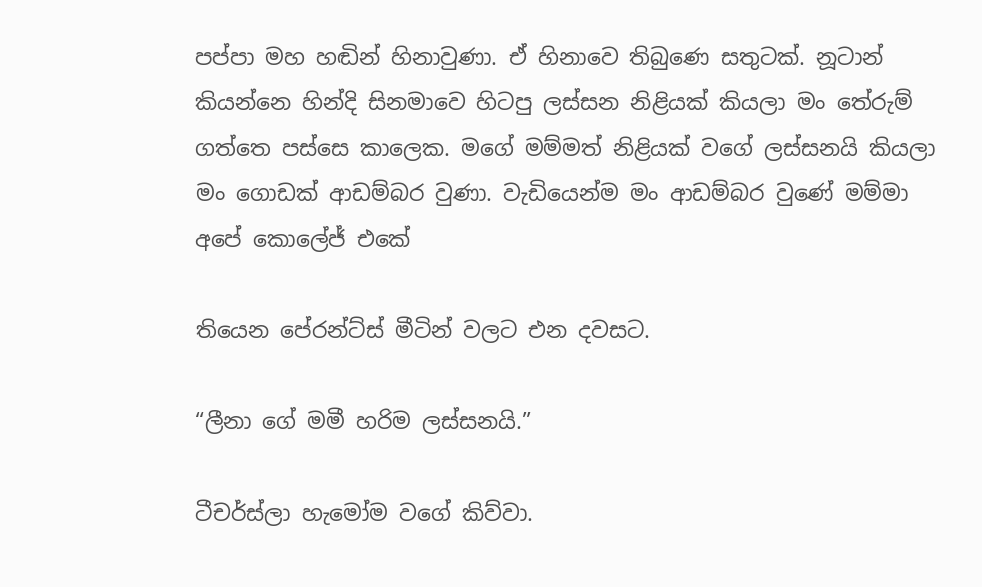පප්පා මහ හඬින් හිනාවුණා. ඒ හිනාවෙ තිබුණෙ සතුටක්. නූටාන් කියන්නෙ හින්දි සිනමාවෙ හිටපු ලස්සන නිළියක් කියලා මං තේරුම් ගත්තෙ පස්සෙ කාලෙක. මගේ මම්මත් නිළියක් වගේ ලස්සනයි කියලා මං ගොඩක් ආඩම්බර වුණා. වැඩියෙන්ම මං ආඩම්බර වුණේ මම්මා අපේ කොලේජ් එකේ

තියෙන පේරන්ට්ස් මීටින් වලට එන දවසට.

“ලීනා ගේ මමී හරිම ලස්සනයි.”

ටීචර්ස්ලා හැමෝම වගේ කිව්වා.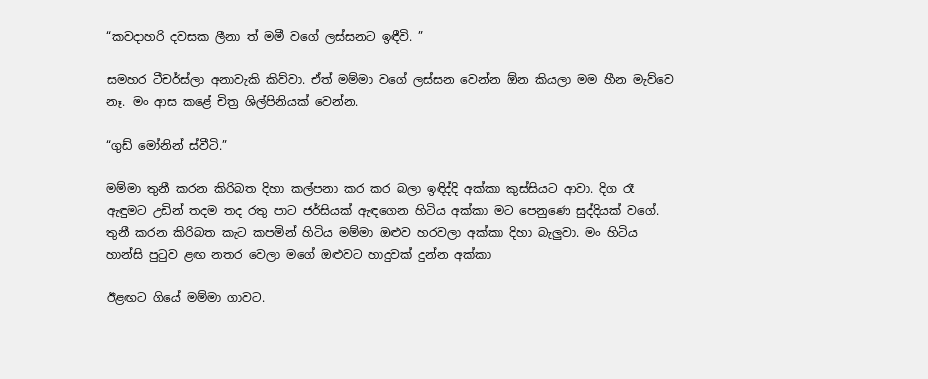“කවදාහරි දවසක ලීනා ත් මමී වගේ ලස්සනට ඉඳීවි. ”

සමහර ටීචර්ස්ලා අනාවැකි කිව්වා. ඒත් මම්මා වගේ ලස්සන වෙන්න ඕන කියලා මම හීන මැව්වෙ නෑ. මං ආස කළේ චිත්‍ර ශිල්පිනියක් වෙන්න.

“ගුඩ් මෝනින් ස්වීටි.”

මම්මා තුනී කරන කිරිබත දිහා කල්පනා කර කර බලා ඉඳිද්දි අක්කා කුස්සියට ආවා. දිග රෑ ඇඳුමට උඩින් තදම තද රතු පාට ජර්සියක් ඇඳගෙන හිටිය අක්කා මට පෙනුණෙ සුද්දියක් වගේ. තුනී කරන කිරිබත කැට කපමින් හිටිය මම්මා ඔළුව හරවලා අක්කා දිහා බැලුවා. මං හිටිය හාන්සි පුටුව ළඟ නතර වෙලා මගේ ඔළුවට හාදුවක් දුන්න අක්කා

ඊළඟට ගියේ මම්මා ගාවට.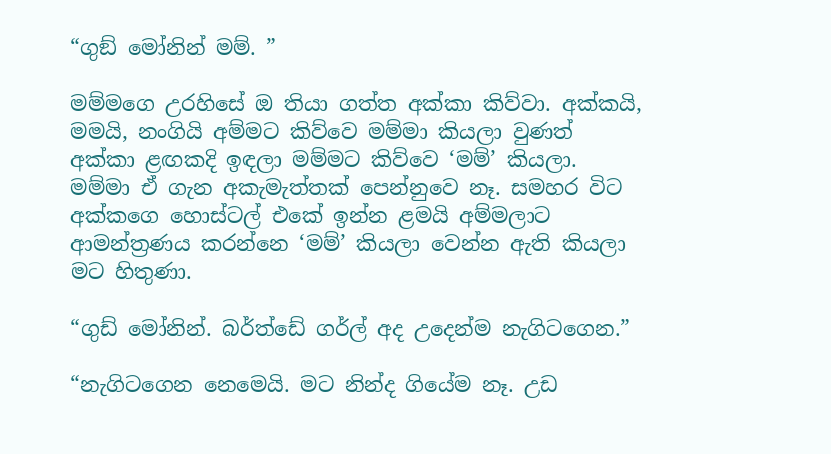“ගුඞ් මෝනින් මම්. ”

මම්මගෙ උරහිසේ ඔ තියා ගත්ත අක්කා කිව්වා. අක්කයි, මමයි, නංගියි අම්මට කිව්වෙ මම්මා කියලා වුණත් අක්කා ළඟකදි ඉඳලා මම්මට කිව්වෙ ‘මම්’ කියලා. මම්මා ඒ ගැන අකැමැත්තක් පෙන්නුවෙ නෑ. සමහර විට අක්කගෙ හොස්ටල් එකේ ඉන්න ළමයි අම්මලාට ආමන්ත්‍රණය කරන්නෙ ‘මම්’ කියලා වෙන්න ඇති කියලා මට හිතුණා.

“ගුඩ් මෝනින්. බර්ත්ඩේ ගර්ල් අද උදෙන්ම නැගිටගෙන.”

“නැගිටගෙන නෙමෙයි. මට නින්ද ගියේම නෑ. උඩ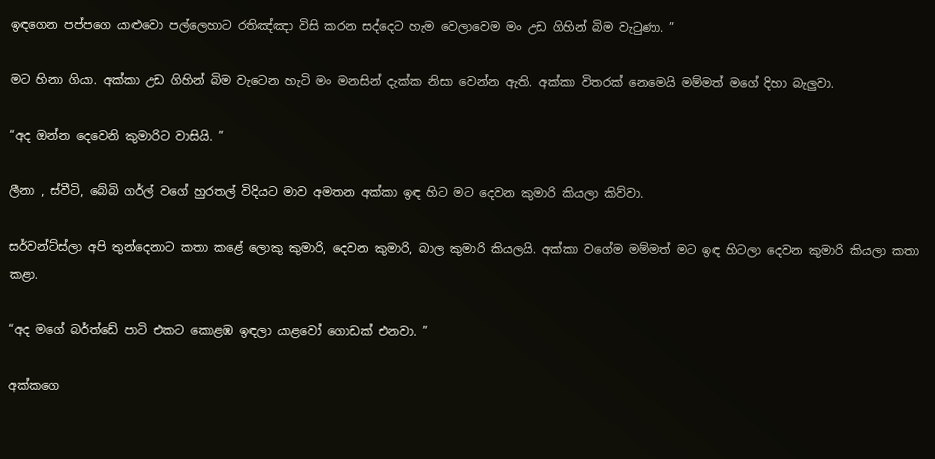ඉඳගෙන පප්පගෙ යාළුවො පල්ලෙහාට රතිඤ්ඤා විසි කරන සද්දෙට හැම වෙලාවෙම මං උඩ ගිහින් බිම වැටුණා. ”

මට හිනා ගියා. අක්කා උඩ ගිහින් බිම වැටෙන හැටි මං මනසින් දැක්ක නිසා වෙන්න ඇති. අක්කා විතරක් නෙමෙයි මම්මත් මගේ දිහා බැලුවා.

“අද ඔන්න දෙවෙනි කුමාරිට වාසියි. ”

ලීනා , ස්වීටි, බේබි ගර්ල් වගේ හුරතල් විදියට මාව අමතන අක්කා ඉඳ හිට මට දෙවන කුමාරි කියලා කිව්වා.

සර්වන්ට්ස්ලා අපි තුන්දෙනාට කතා කළේ ලොකු කුමාරි, දෙවන කුමාරි, බාල කුමාරි කියලයි. අක්කා වගේම මම්මත් මට ඉඳ හිටලා දෙවන කුමාරි කියලා කතා කළා.

“අද මගේ බර්ත්ඩේ පාටි එකට කොළඹ ඉඳලා යාළවෝ ගොඩක් එනවා. ”

අක්කගෙ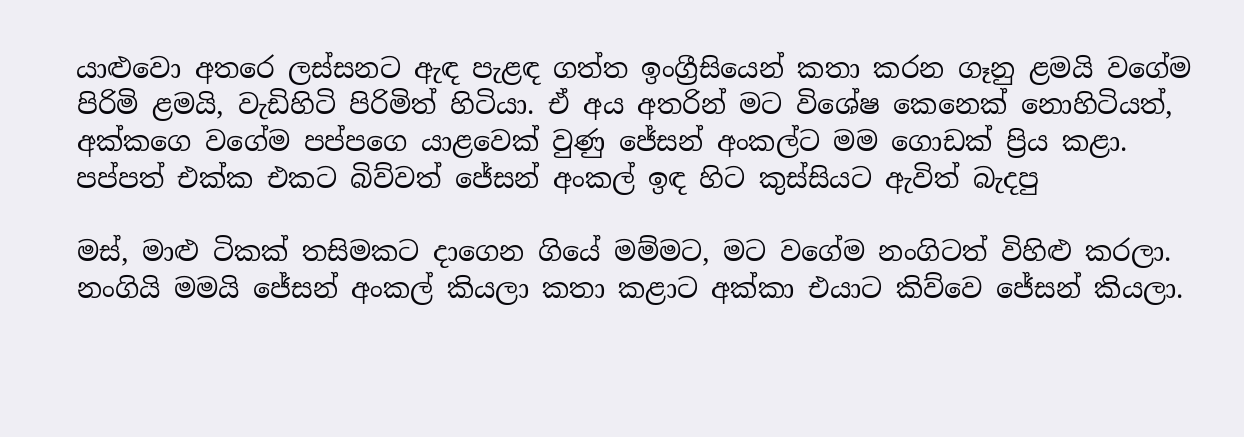යාළුවො අතරෙ ලස්සනට ඇඳ පැළඳ ගත්ත ඉංග්‍රීසියෙන් කතා කරන ගෑනු ළමයි වගේම පිරිමි ළමයි, වැඩිහිටි පිරිමිත් හිටියා. ඒ අය අතරින් මට විශේෂ කෙනෙක් නොහිටියත්, අක්කගෙ වගේම පප්පගෙ යාළවෙක් වුණු ජේසන් අංකල්ට මම ගොඩක් ප්‍රිය කළා. පප්පත් එක්ක එකට බිව්වත් ජේසන් අංකල් ඉඳ හිට කුස්සියට ඇවිත් බැදපු

මස්, මාළු ටිකක් තසිමකට දාගෙන ගියේ මම්මට, මට වගේම නංගිටත් විහිළු කරලා. නංගියි මමයි ජේසන් අංකල් කියලා කතා කළාට අක්කා එයාට කිව්වෙ ජේසන් කියලා.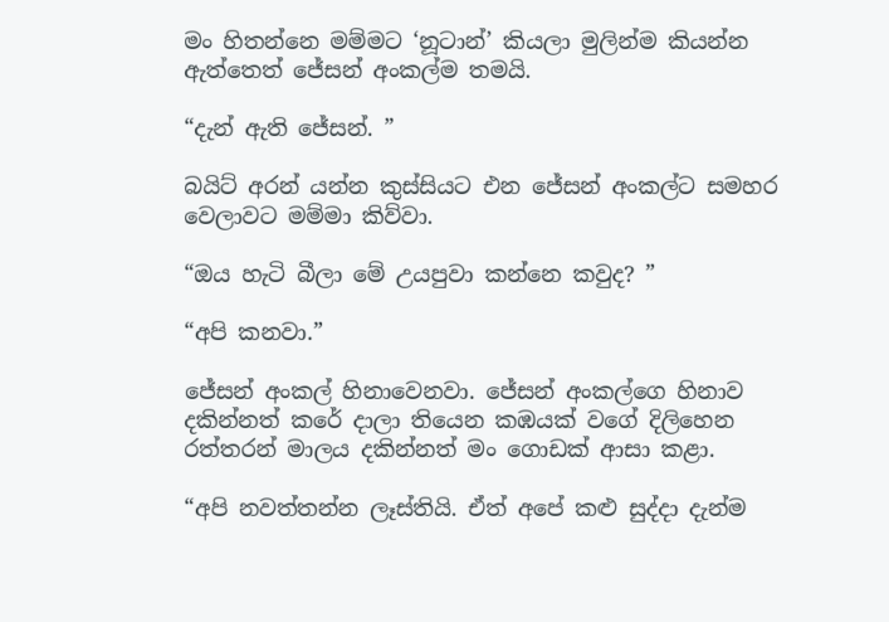මං හිතන්නෙ මම්මට ‘නූටාන්’ කියලා මුලින්ම කියන්න ඇත්තෙත් ජේසන් අංකල්ම තමයි.

“දැන් ඇති ජේසන්. ”

බයිට් අරන් යන්න කුස්සියට එන ජේසන් අංකල්ට සමහර වෙලාවට මම්මා කිව්වා.

“ඔය හැටි බීලා මේ උයපුවා කන්නෙ කවුද? ”

“අපි කනවා.”

ජේසන් අංකල් හිනාවෙනවා. ජේසන් අංකල්ගෙ හිනාව දකින්නත් කරේ දාලා තියෙන කඹයක් වගේ දිලිහෙන රත්තරන් මාලය දකින්නත් මං ගොඩක් ආසා කළා.

“අපි නවත්තන්න ලෑස්තියි. ඒත් අපේ කළු සුද්දා දැන්ම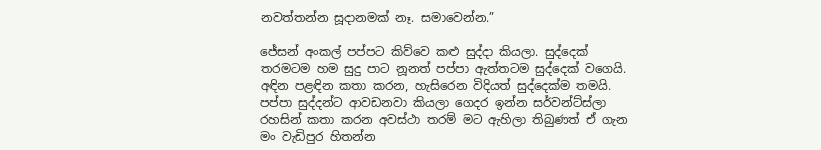නවත්තන්න සූදානමක් නෑ. සමාවෙන්න.”

ජේසන් අංකල් පප්පට කිව්වෙ කළු සුද්දා කියලා. සුද්දෙක් තරමටම හම සුදු පාට නූනත් පප්පා ඇත්තටම සුද්දෙක් වගෙයි. අඳින පළඳින කතා කරන, හැසිරෙන විදියත් සුද්දෙක්ම තමයි. පප්පා සුද්දන්ට ආවඩනවා කියලා ගෙදර ඉන්න සර්වන්ට්ස්ලා රහසින් කතා කරන අවස්ථා තරම් මට ඇහිලා තිබුණත් ඒ ගැන මං වැඩිපුර හිතන්න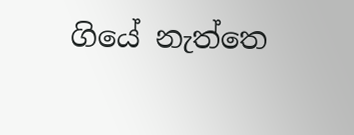ගියේ නැත්තෙ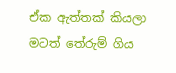ඒක ඇත්තක් කියලා මටත් තේරුම් ගිය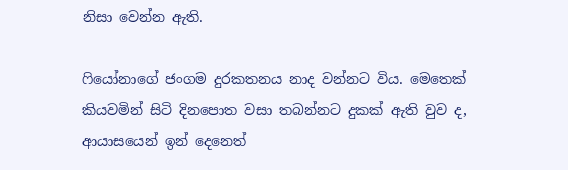නිසා වෙන්න ඇති.

ෆියෝනාගේ ජංගම දුරකතනය නාද වන්නට විය. මෙතෙක් කියවමින් සිටි දිනපොත වසා තබන්නට දුකක් ඇති වුව ද, ආයාසයෙන් ඉන් දෙනෙත්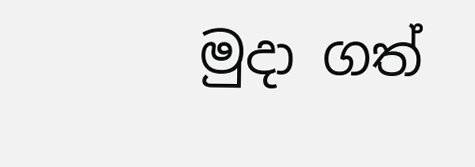මුදා ගත්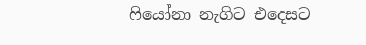ෆියෝනා නැගිට එදෙසට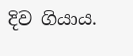දිව ගියාය.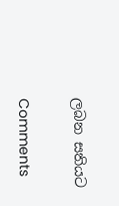ලබන සතියට

Comments